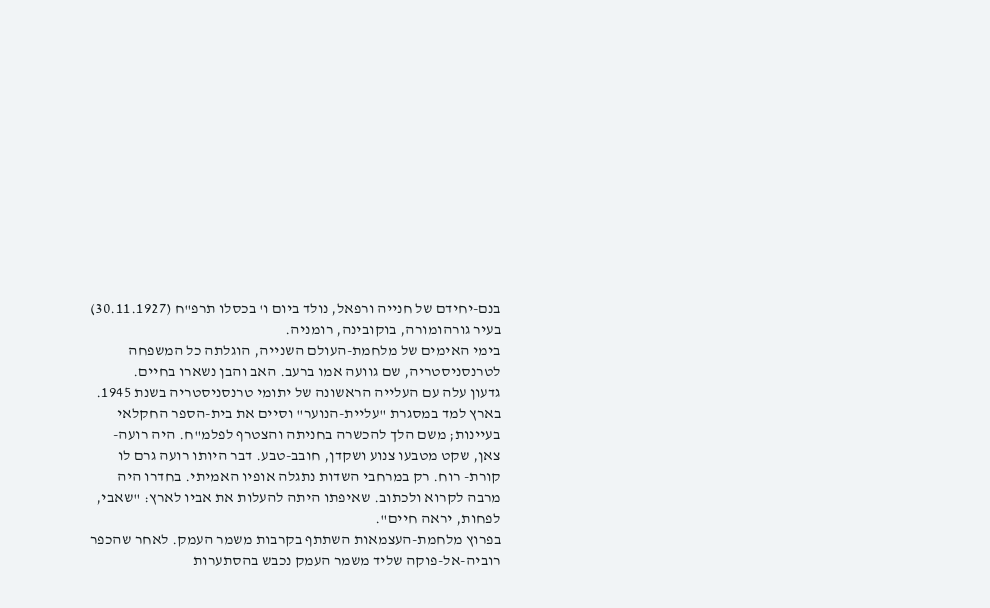בנם-יחידם של חנייה ורפאל, נולד ביום ו' בכסלו תרפ"ח (30.11.1927) בעיר גורהומורה, בוקובינה, רומניה.
בימי האימים של מלחמת-העולם השנייה, הוגלתה כל המשפחה לטרנסניסטריה, שם גוועה אמו ברעב. האב והבן נשארו בחיים.
גדעון עלה עם העלייה הראשונה של יתומי טרנסניסטריה בשנת 1945.
בארץ למד במסגרת "עליית-הנוער" וסיים את בית-הספר החקלאי בעיינות; משם הלך להכשרה בחניתה והצטרף לפלמ"ח. היה רועה-צאן, שקט מטבעו צנוע ושקדן, חובב-טבע. דבר היותו רועה גרם לו קורת- רוח. רק במרחבי השדות נתגלה אופיו האמיתי. בחדרו היה מרבה לקרוא ולכתוב. שאיפתו היתה להעלות את אביו לארץ: "שאבי, לפחות, יראה חיים".
בפרוץ מלחמת-העצמאות השתתף בקרבות משמר העמק. לאחר שהכפר רוביה-אל-פוקה שליד משמר העמק נכבש בהסתערות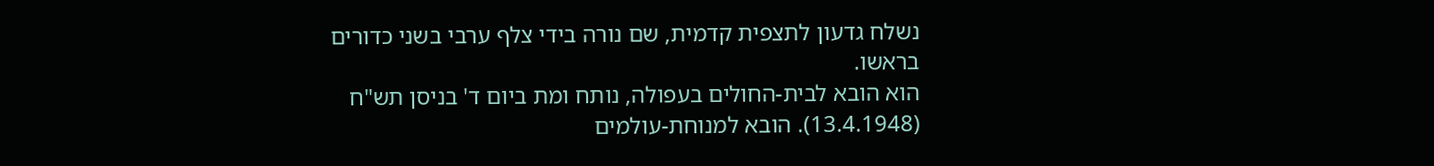נשלח גדעון לתצפית קדמית, שם נורה בידי צלף ערבי בשני כדורים בראשו.
הוא הובא לבית-החולים בעפולה, נותח ומת ביום ד' בניסן תש"ח (13.4.1948). הובא למנוחת-עולמים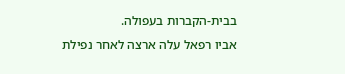בבית-הקברות בעפולה.
אביו רפאל עלה ארצה לאחר נפילת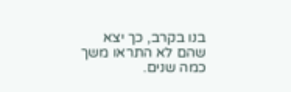בנו בקרב, כך יצא שהם לא התראו משך כמה שנים.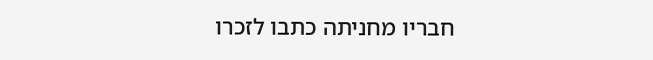חבריו מחניתה כתבו לזכרו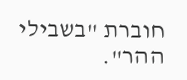חוברת "בשבילי ההר".